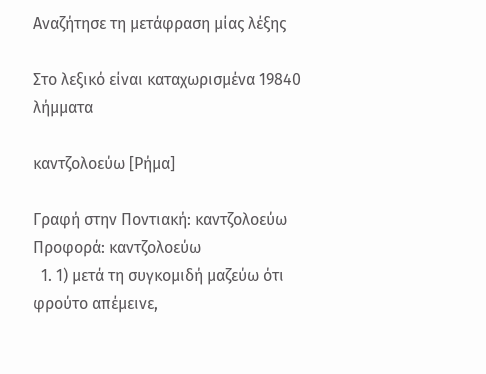Αναζήτησε τη μετάφραση μίας λέξης

Στο λεξικό είναι καταχωρισμένα 19840 λήμματα

καντζολοεύω [Ρήμα]

Γραφή στην Ποντιακή: καντζολοεύω Προφορά: καντζολοεύω
  1. 1) μετά τη συγκομιδή μαζεύω ότι φρούτο απέμεινε,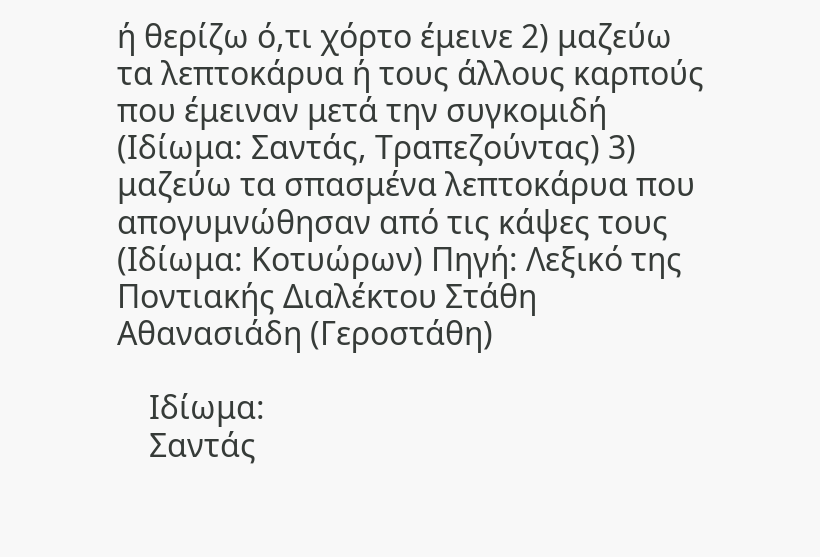ή θερίζω ό,τι χόρτο έμεινε 2) μαζεύω τα λεπτοκάρυα ή τους άλλους καρπούς που έμειναν μετά την συγκομιδή (Ιδίωμα: Σαντάς, Τραπεζούντας) 3) μαζεύω τα σπασμένα λεπτοκάρυα που απογυμνώθησαν από τις κάψες τους (Ιδίωμα: Κοτυώρων) Πηγή: Λεξικό της Ποντιακής Διαλέκτου Στάθη Αθανασιάδη (Γεροστάθη)

    Ιδίωμα:
    Σαντάς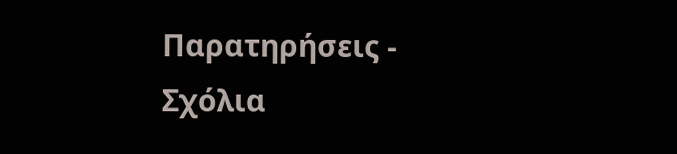Παρατηρήσεις - Σχόλια